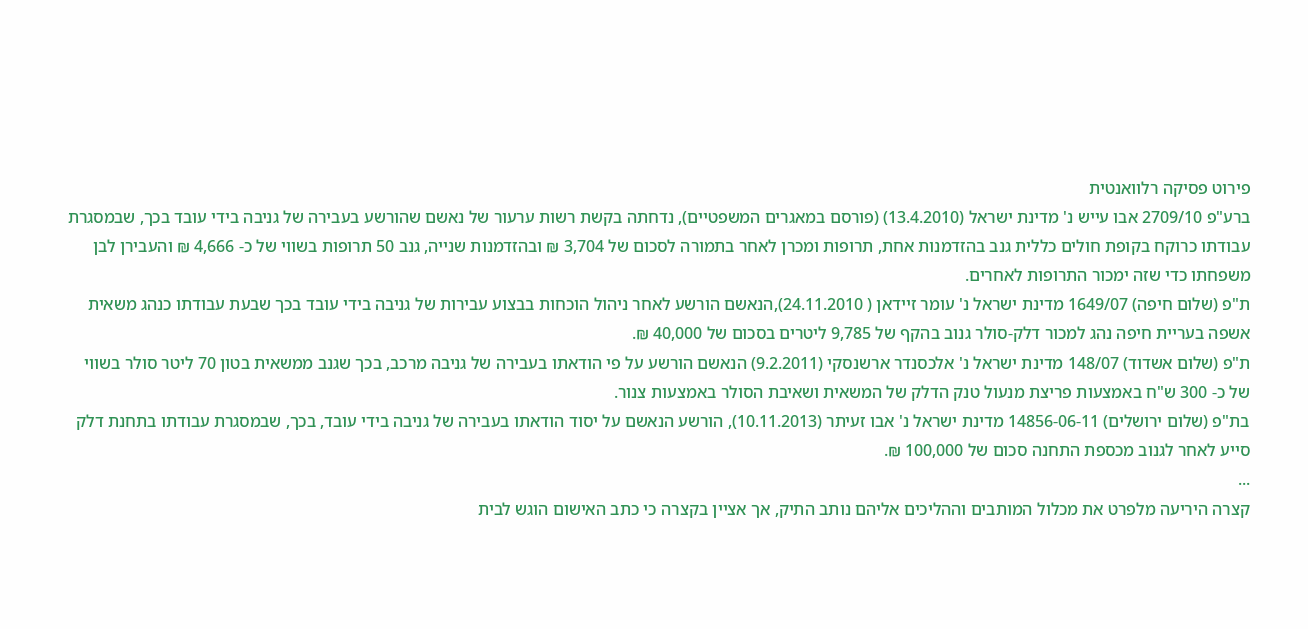פירוט פסיקה רלוואנטית
ברע"פ 2709/10 אבו עייש נ' מדינת ישראל (13.4.2010) (פורסם במאגרים המשפטיים), נדחתה בקשת רשות ערעור של נאשם שהורשע בעבירה של גניבה בידי עובד בכך, שבמסגרת עבודתו כרוקח בקופת חולים כללית גנב בהזדמנות אחת, תרופות ומכרן לאחר בתמורה לסכום של 3,704 ₪ ובהזדמנות שנייה, גנב 50 תרופות בשווי של כ- 4,666 ₪ והעבירן לבן משפחתו כדי שזה ימכור התרופות לאחרים.
ת"פ (שלום חיפה) 1649/07 מדינת ישראל נ' עומר זיידאן ( 24.11.2010),הנאשם הורשע לאחר ניהול הוכחות בבצוע עבירות של גניבה בידי עובד בכך שבעת עבודתו כנהג משאית אשפה בעריית חיפה נהג למכור דלק-סולר גנוב בהקף של 9,785 ליטרים בסכום של 40,000 ₪.
ת"פ (שלום אשדוד) 148/07 מדינת ישראל נ' אלכסנדר ארשנסקי (9.2.2011) הנאשם הורשע על פי הודאתו בעבירה של גניבה מרכב, בכך שגנב ממשאית בטון 70 ליטר סולר בשווי של כ- 300 ש"ח באמצעות פריצת מנעול טנק הדלק של המשאית ושאיבת הסולר באמצעות צנור.
בת"פ (שלום ירושלים) 14856-06-11 מדינת ישראל נ' אבו זעיתר (10.11.2013), הורשע הנאשם על יסוד הודאתו בעבירה של גניבה בידי עובד, בכך, שבמסגרת עבודתו בתחנת דלק סייע לאחר לגנוב מכספת התחנה סכום של 100,000 ₪.
...
קצרה היריעה מלפרט את מכלול המותבים וההליכים אליהם נותב התיק, אך אציין בקצרה כי כתב האישום הוגש לבית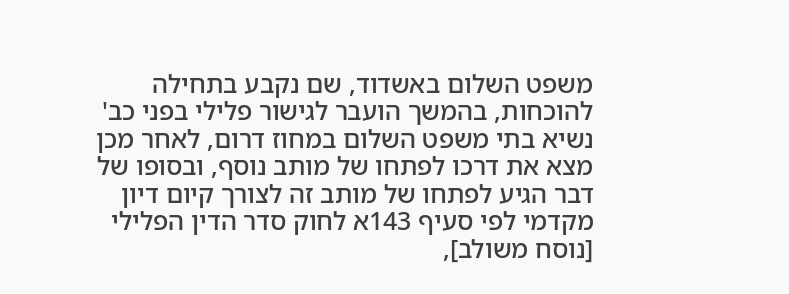משפט השלום באשדוד, שם נקבע בתחילה להוכחות, בהמשך הועבר לגישור פלילי בפני כב' נשיא בתי משפט השלום במחוז דרום, לאחר מכן מצא את דרכו לפתחו של מותב נוסף, ובסופו של דבר הגיע לפתחו של מותב זה לצורך קיום דיון מקדמי לפי סעיף 143א לחוק סדר הדין הפלילי [נוסח משולב],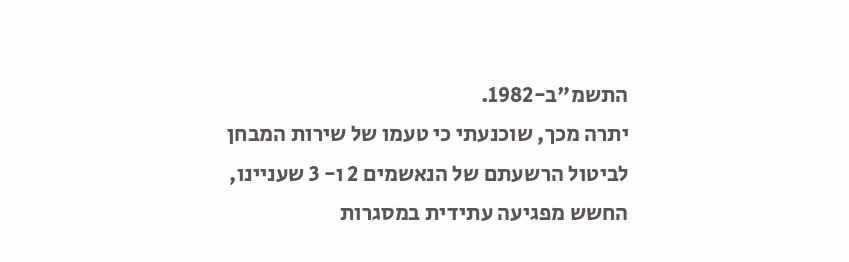התשמ"ב-1982.
יתרה מכך, שוכנעתי כי טעמו של שירות המבחן לביטול הרשעתם של הנאשמים 2 ו- 3 שעניינו, החשש מפגיעה עתידית במסגרות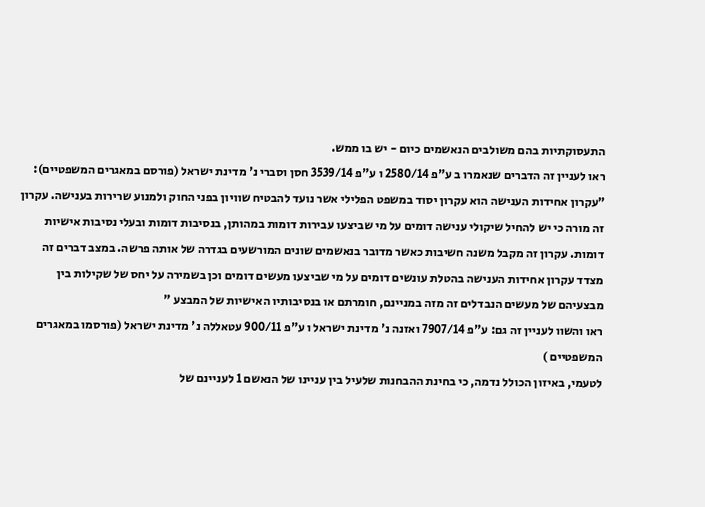התעסוקתיות בהם משולבים הנאשמים כיום - יש בו ממש.
ראו לעניין זה הדברים שנאמרו ב ע"פ 2580/14 ו ע"פ 3539/14 חסן וסברי נ' מדינת ישראל (פורסם במאגרים המשפטיים):
"עקרון אחידות הענישה הוא עקרון יסוד במשפט הפלילי אשר נועד להבטיח שוויון בפני החוק ולמנוע שרירות בענישה. עקרון זה מורה כי יש להחיל שיקולי ענישה דומים על מי שביצעו עבירות דומות במהותן, בנסיבות דומות ובעלי נסיבות אישיות דומות. עקרון זה מקבל משנה חשיבות כאשר מדובר בנאשמים שונים המורשעים בגדרה של אותה פרשה. במצב דברים זה מצדד עקרון אחידות הענישה בהטלת עונשים דומים על מי שביצעו מעשים דומים וכן בשמירה על יחס של שקילות בין מבצעיהם של מעשים הנבדלים זה מזה במניינם, חומרתם או בנסיבותיו האישיות של המבצע "
ראו והשוו לעניין זה גם: ע"פ 7907/14 ואזנה נ' מדינת ישראל ו ע"פ 900/11 עטאללה נ' מדינת ישראל (פורסמו במאגרים המשפטיים )
לטעמי, באיזון הכולל נדמה, כי בחינת ההבחנות שלעיל בין עניינו של הנאשם 1 לעניינם של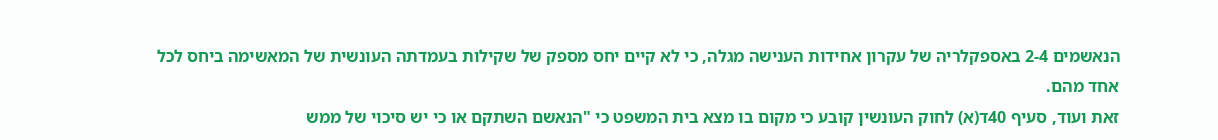הנאשמים 2-4 באספקלריה של עקרון אחידות הענישה מגלה, כי לא קיים יחס מספק של שקילות בעמדתה העונשית של המאשימה ביחס לכל אחד מהם.
זאת ועוד, סעיף 40ד(א) לחוק העונשין קובע כי מקום בו מצא בית המשפט כי "הנאשם השתקם או כי יש סיכוי של ממש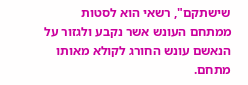שישתקם", רשאי הוא לסטות ממתחם העונש אשר נקבע ולגזור על הנאשם עונש החורג לקולא מאותו מתחם.